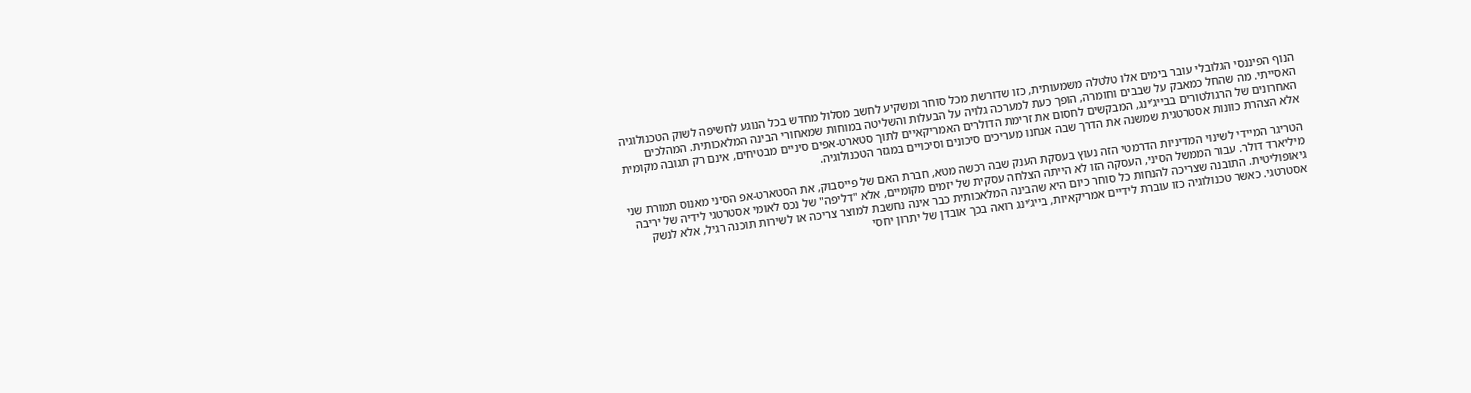הנוף הפיננסי הגלובלי עובר בימים אלו טלטלה משמעותית, כזו שדורשת מכל סוחר ומשקיע לחשב מסלול מחדש בכל הנוגע לחשיפה לשוק הטכנולוגיה האסייתי. מה שהחל כמאבק על שבבים וחומרה, הופך כעת למערכה גלויה על הבעלות והשליטה במוחות שמאחורי הבינה המלאכותית. המהלכים האחרונים של הרגולטורים בבייג’ינג, המבקשים לחסום את זרימת הדולרים האמריקאיים לתוך סטארט-אפים סיניים מבטיחים, אינם רק תגובה מקומית אלא הצהרת כוונות אסטרטגית שמשנה את הדרך שבה אנחנו מעריכים סיכונים וסיכויים במגזר הטכנולוגיה.

הטריגר המיידי לשינוי המדיניות הדרמטי הזה נעוץ בעסקת הענק שבה רכשה מטא, חברת האם של פייסבוק, את הסטארט-אפ הסיני מאנוס תמורת שני מיליארד דולר. עבור הממשל הסיני, העסקה הזו לא הייתה הצלחה עסקית של יזמים מקומיים, אלא "דליפה" של נכס לאומי אסטרטגי לידיה של יריבה גיאופוליטית. התובנה שצריכה להנחות כל סוחר כיום היא שהבינה המלאכותית כבר אינה נחשבת למוצר צריכה או לשירות תוכנה רגיל, אלא לנשק אסטרטגי. כאשר טכנולוגיה כזו עוברת לידיים אמריקאיות, בייג’ינג רואה בכך אובדן של יתרון יחסי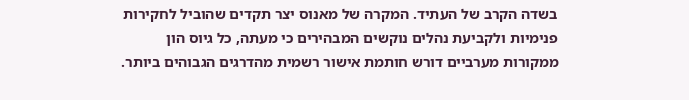בשדה הקרב של העתיד. המקרה של מאנוס יצר תקדים שהוביל לחקירות פנימיות ולקביעת נהלים נוקשים המבהירים כי מעתה, כל גיוס הון ממקורות מערביים דורש חותמת אישור רשמית מהדרגים הגבוהים ביותר.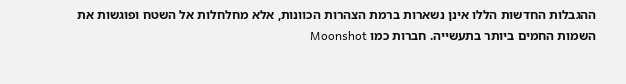ההגבלות החדשות הללו אינן נשארות ברמת הצהרות הכוונות, אלא מחלחלות אל השטח ופוגשות את השמות החמים ביותר בתעשייה. חברות כמו Moonshot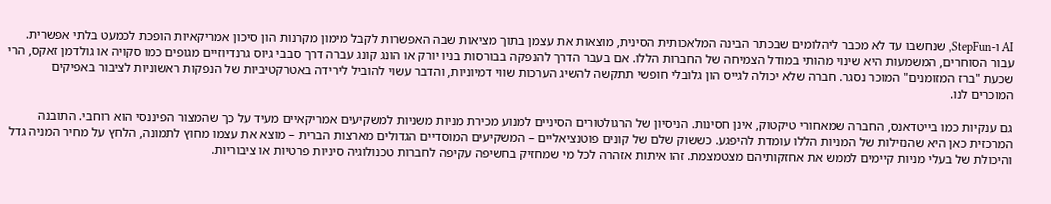AI ו-StepFun, שנחשבו עד לא מכבר ליהלומים שבכתר הבינה המלאכותית הסינית, מוצאות את עצמן בתוך מציאות שבה האפשרות לקבל מימון מקרנות הון סיכון אמריקאיות הופכת לכמעט בלתי אפשרית. עבור הסוחרים, המשמעות היא שינוי מהותי במודל הצמיחה של החברות הללו. אם בעבר הדרך להנפקה בבורסות בניו יורק או הונג קונג עברה דרך סבבי גיוס גרנדיוזיים מגופים כמו סקויה או גולדמן זאקס, הרי שכעת "ברז המזומנים" המוכר נסגר. חברה שלא יכולה לגייס הון גלובלי חופשי תתקשה להשיג הערכות שווי דמיוניות, והדבר עשוי להוביל לירידה באטרקטיביות של הנפקות ראשוניות לציבור באפיקים המוכרים לנו.

גם ענקיות כמו בייטדאנס, החברה שמאחורי טיקטוק, אינן חסינות. הניסיון של הרגולטורים הסיניים למנוע מכירת מניות משניות למשקיעים אמריקאיים מעיד על כך שהמצור הפיננסי הוא רוחבי. התובנה המרכזית כאן היא שהנזילות של המניות הללו עומדת להיפגע. כששוק שלם של קונים פוטנציאליים – המשקיעים המוסדיים הגדולים מארצות הברית – מוצא את עצמו מחוץ לתמונה, הלחץ על מחיר המניה גדל והיכולת של בעלי מניות קיימים לממש את אחזקותיהם מצטמצמת. זהו איתות אזהרה לכל מי שמחזיק בחשיפה עקיפה לחברות טכנולוגיה סיניות פרטיות או ציבוריות.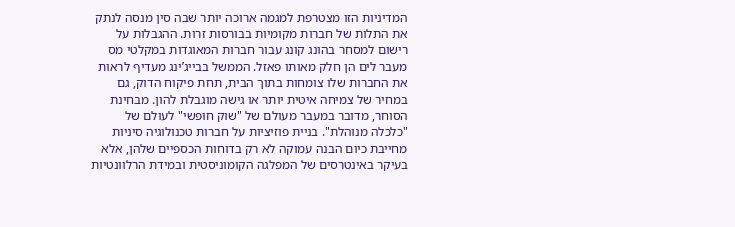המדיניות הזו מצטרפת למגמה ארוכה יותר שבה סין מנסה לנתק את התלות של חברות מקומיות בבורסות זרות. ההגבלות על רישום למסחר בהונג קונג עבור חברות המאוגדות במקלטי מס מעבר לים הן חלק מאותו פאזל. הממשל בבייג’ינג מעדיף לראות את החברות שלו צומחות בתוך הבית, תחת פיקוח הדוק, גם במחיר של צמיחה איטית יותר או גישה מוגבלת להון. מבחינת הסוחר, מדובר במעבר מעולם של "שוק חופשי" לעולם של "כלכלה מנוהלת". בניית פוזיציות על חברות טכנולוגיה סיניות מחייבת כיום הבנה עמוקה לא רק בדוחות הכספיים שלהן, אלא בעיקר באינטרסים של המפלגה הקומוניסטית ובמידת הרלוונטיות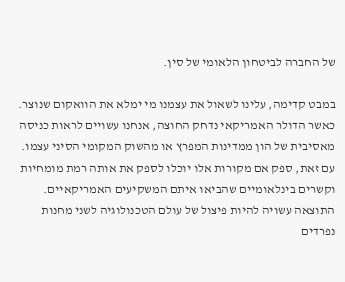של החברה לביטחון הלאומי של סין.

במבט קדימה, עלינו לשאול את עצמנו מי ימלא את הוואקום שנוצר. כאשר הדולר האמריקאי נדחק החוצה, אנחנו עשויים לראות כניסה מאסיבית של הון ממדינות המפרץ או מהשוק המקומי הסיני עצמו. עם זאת, ספק אם מקורות אלו יוכלו לספק את אותה רמת מומחיות וקשרים בינלאומיים שהביאו איתם המשקיעים האמריקאיים. התוצאה עשויה להיות פיצול של עולם הטכנולוגיה לשני מחנות נפרדים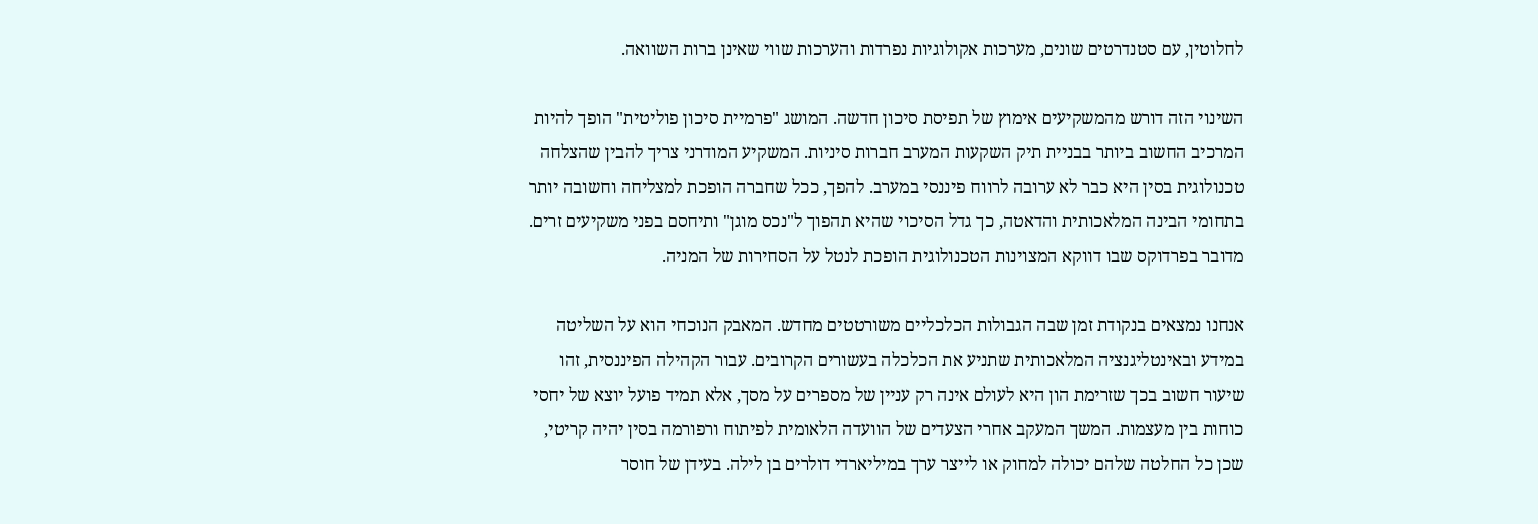לחלוטין, עם סטנדרטים שונים, מערכות אקולוגיות נפרדות והערכות שווי שאינן ברות השוואה.

השינוי הזה דורש מהמשקיעים אימוץ של תפיסת סיכון חדשה. המושג "פרמיית סיכון פוליטית" הופך להיות המרכיב החשוב ביותר בבניית תיק השקעות המערב חברות סיניות. המשקיע המודרני צריך להבין שהצלחה טכנולוגית בסין היא כבר לא ערובה לרווח פיננסי במערב. להפך, ככל שחברה הופכת למצליחה וחשובה יותר בתחומי הבינה המלאכותית והדאטה, כך גדל הסיכוי שהיא תהפוך ל"נכס מוגן" ותיחסם בפני משקיעים זרים. מדובר בפרדוקס שבו דווקא המצוינות הטכנולוגית הופכת לנטל על הסחירות של המניה.

אנחנו נמצאים בנקודת זמן שבה הגבולות הכלכליים משורטטים מחדש. המאבק הנוכחי הוא על השליטה במידע ובאינטליגנציה המלאכותית שתניע את הכלכלה בעשורים הקרובים. עבור הקהילה הפיננסית, זהו שיעור חשוב בכך שזרימת הון היא לעולם אינה רק עניין של מספרים על מסך, אלא תמיד פועל יוצא של יחסי כוחות בין מעצמות. המשך המעקב אחרי הצעדים של הוועדה הלאומית לפיתוח ורפורמה בסין יהיה קריטי, שכן כל החלטה שלהם יכולה למחוק או לייצר ערך במיליארדי דולרים בן לילה. בעידן של חוסר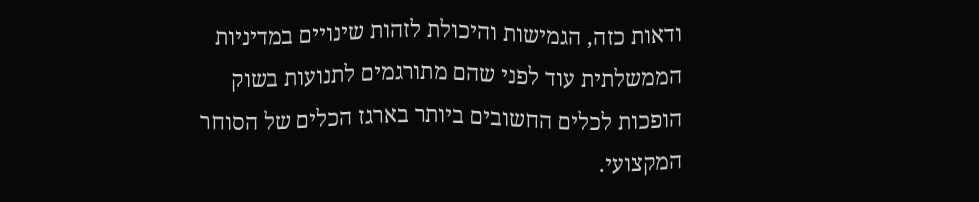ודאות כזה, הגמישות והיכולת לזהות שינויים במדיניות הממשלתית עוד לפני שהם מתורגמים לתנועות בשוק הופכות לכלים החשובים ביותר בארגז הכלים של הסוחר המקצועי.